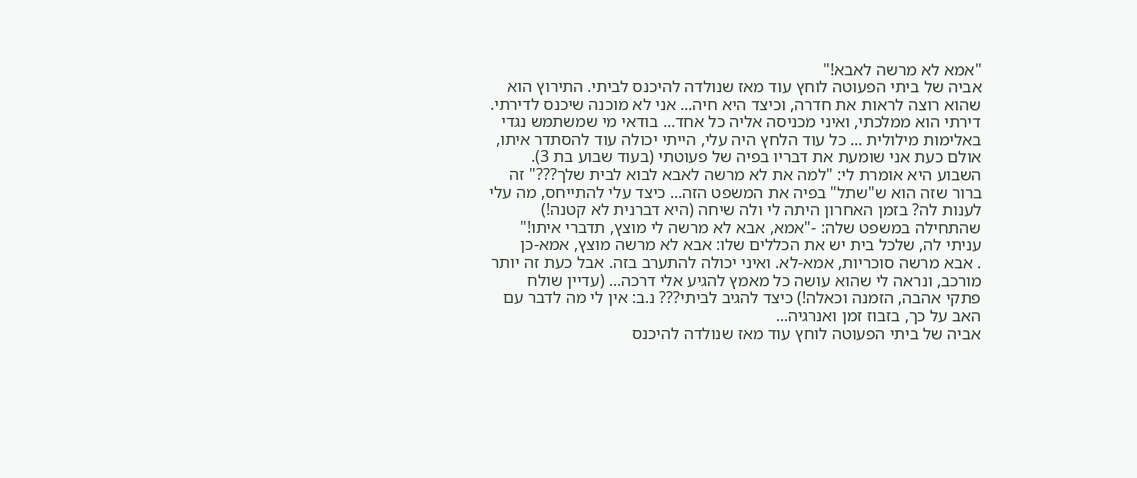"אמא לא מרשה לאבא!"
אביה של ביתי הפעוטה לוחץ עוד מאז שנולדה להיכנס לביתי. התירוץ הוא שהוא רוצה לראות את חדרה, וכיצד היא חיה... אני לא מוכנה שיכנס לדירתי. דירתי הוא ממלכתי, ואיני מכניסה אליה כל אחד... בודאי מי שמשתמש נגדי באלימות מילולית ... כל עוד הלחץ היה עלי, הייתי יכולה עוד להסתדר איתו, אולם כעת אני שומעת את דבריו בפיה של פעוטתי (בעוד שבוע בת 3). השבוע היא אומרת לי: "למה את לא מרשה לאבא לבוא לבית שלך???" זה ברור שזה הוא ש"שתל" בפיה את המשפט הזה... כיצד עלי להתייחס, מה עלי לענות לה? בזמן האחרון היתה לי ולה שיחה (היא דברנית לא קטנה!) שהתחילה במשפט שלה: -"אמא, אבא לא מרשה לי מוצץ, תדברי איתו!" עניתי לה, שלכל בית יש את הכללים שלו: אבא לא מרשה מוצץ, אמא-כן
. אבא מרשה סוכריות, אמא-לא. ואיני יכולה להתערב בזה. אבל כעת זה יותר מורכב, ונראה לי שהוא עושה כל מאמץ להגיע אלי דרכה... (עדיין שולח פתקי אהבה, הזמנה וכאלה!) כיצד להגיב לביתי??? נ.ב: אין לי מה לדבר עם האב על כך, בזבוז זמן ואנרגיה...
אביה של ביתי הפעוטה לוחץ עוד מאז שנולדה להיכנס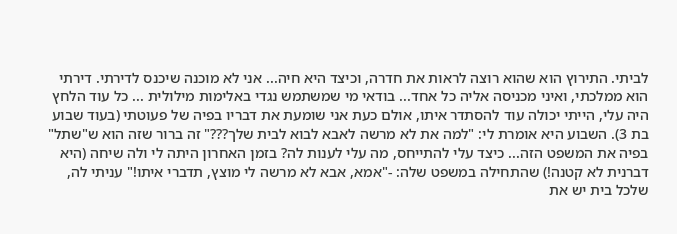לביתי. התירוץ הוא שהוא רוצה לראות את חדרה, וכיצד היא חיה... אני לא מוכנה שיכנס לדירתי. דירתי הוא ממלכתי, ואיני מכניסה אליה כל אחד... בודאי מי שמשתמש נגדי באלימות מילולית ... כל עוד הלחץ היה עלי, הייתי יכולה עוד להסתדר איתו, אולם כעת אני שומעת את דבריו בפיה של פעוטתי (בעוד שבוע בת 3). השבוע היא אומרת לי: "למה את לא מרשה לאבא לבוא לבית שלך???" זה ברור שזה הוא ש"שתל" בפיה את המשפט הזה... כיצד עלי להתייחס, מה עלי לענות לה? בזמן האחרון היתה לי ולה שיחה (היא דברנית לא קטנה!) שהתחילה במשפט שלה: -"אמא, אבא לא מרשה לי מוצץ, תדברי איתו!" עניתי לה, שלכל בית יש את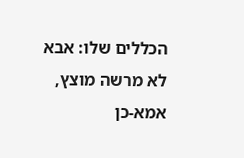הכללים שלו: אבא לא מרשה מוצץ, אמא-כן